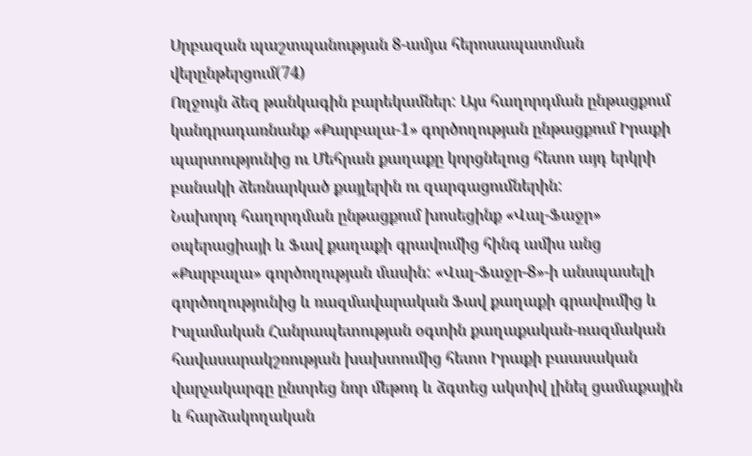Սրբազան պաշտպանության 8-ամյա հերոսապատման վերընթերցում(74)
Ողջույն ձեզ թանկագին բարեկամներ: Այս հաղորդման ընթացքում կանդրադառնանք «Քարբալա-1» գործողության ընթացքում Իրաքի պարտությունից ու Մեհրան քաղաքը կորցնելուց հետո այդ երկրի բանակի ձեռնարկած քայլերին ու զարգացումներին:
Նախորդ հաղորդման ընթացքում խոսեցինք «Վալ-Ֆաջր» օպերացիայի և Ֆավ քաղաքի գրավումից հինգ ամիս անց «Քարբալա» գործողության մասին: «Վալ-Ֆաջր-8»-ի անսպասելի գործողությունից և ռազմավարական Ֆավ քաղաքի գրավումից և Իսլամական Հանրապետության օգտին քաղաքական-ռազմական հավասարակշռության խախտումից հետո Իրաքի բաասական վարչակարգը ընտրեց նոր մեթոդ և ձգտեց ակտիվ լինել ցամաքային և հարձակողական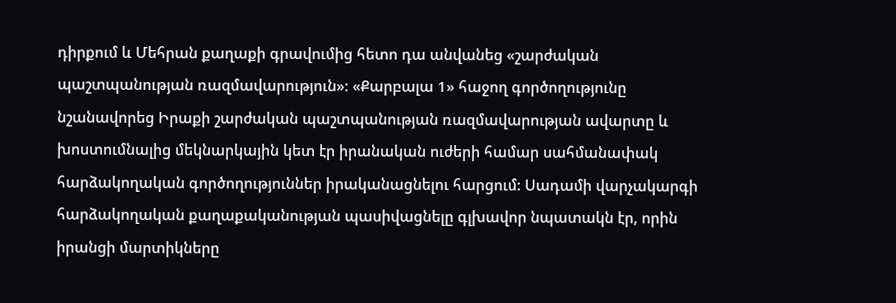դիրքում և Մեհրան քաղաքի գրավումից հետո դա անվանեց «շարժական պաշտպանության ռազմավարություն»: «Քարբալա 1» հաջող գործողությունը նշանավորեց Իրաքի շարժական պաշտպանության ռազմավարության ավարտը և խոստումնալից մեկնարկային կետ էր իրանական ուժերի համար սահմանափակ հարձակողական գործողություններ իրականացնելու հարցում: Սադամի վարչակարգի հարձակողական քաղաքականության պասիվացնելը գլխավոր նպատակն էր, որին իրանցի մարտիկները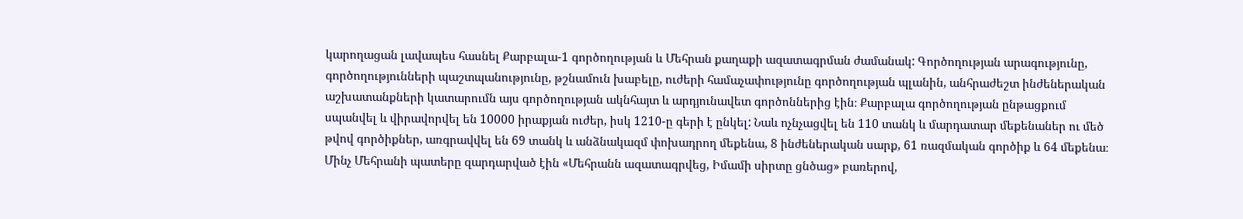կարողացան լավապես հասնել Քարբալա-1 գործողության և Մեհրան քաղաքի ազատագրման ժամանակ: Գործողության արագությունը, գործողությունների պաշտպանությունը, թշնամուն խաբելը, ուժերի համաչափությունը գործողության պլանին, անհրաժեշտ ինժեներական աշխատանքների կատարումն այս գործողության ակնհայտ և արդյունավետ գործոններից էին։ Քարբալա գործողության ընթացքում սպանվել և վիրավորվել են 10000 իրաքյան ուժեր, իսկ 1210-ը գերի է ընկել: Նաև ոչնչացվել են 110 տանկ և մարդատար մեքենաներ ու մեծ թվով գործիքներ, առգրավվել են 69 տանկ և անձնակազմ փոխադրող մեքենա, 8 ինժեներական սարք, 61 ռազմական գործիք և 64 մեքենա։
Մինչ Մեհրանի պատերը զարդարված էին «Մեհրանն ազատագրվեց, Իմամի սիրտը ցնծաց» բառերով,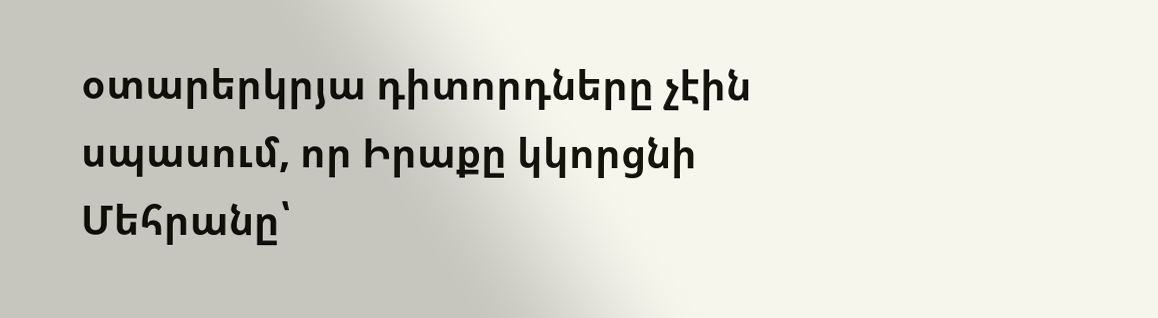օտարերկրյա դիտորդները չէին սպասում, որ Իրաքը կկորցնի Մեհրանը՝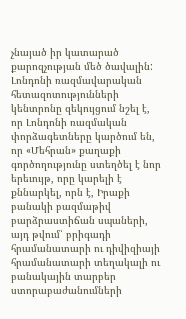չնայած իր կատարած քարոզչության մեծ ծավալին: Լոնդոնի ռազմավարական հետազոտությունների կենտրոնը զեկույցում նշել է, որ Լոնդոնի ռազմական փորձագետները կարծում են, որ «Մեհրան» քաղաքի գործողությունը ստեղծել է նոր երեւույթ, որը կարելի է քննարկել, որն է, Իրաքի բանակի բազմաթիվ բարձրաստիճան սպաների, այդ թվում՝ բրիգադի հրամանատարի ու դիվիզիայի հրամանատարի տեղակալի ու բանակային տարբեր ստորաբաժանումների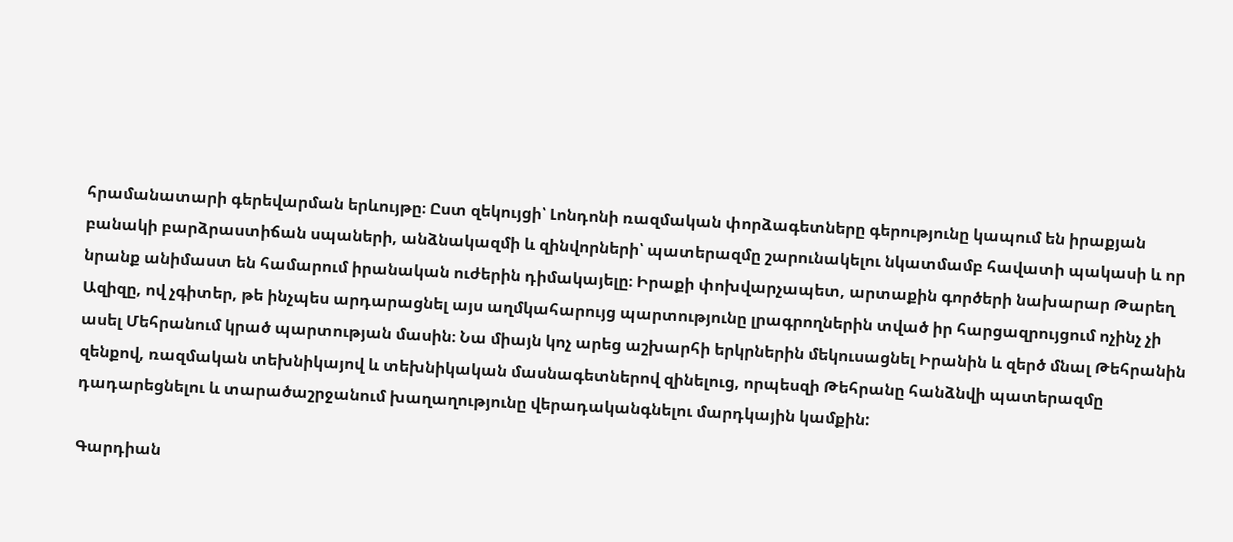հրամանատարի գերեվարման երևույթը։ Ըստ զեկույցի՝ Լոնդոնի ռազմական փորձագետները գերությունը կապում են իրաքյան բանակի բարձրաստիճան սպաների, անձնակազմի և զինվորների՝ պատերազմը շարունակելու նկատմամբ հավատի պակասի և որ նրանք անիմաստ են համարում իրանական ուժերին դիմակայելը։ Իրաքի փոխվարչապետ, արտաքին գործերի նախարար Թարեղ Ազիզը, ով չգիտեր, թե ինչպես արդարացնել այս աղմկահարույց պարտությունը լրագրողներին տված իր հարցազրույցում ոչինչ չի ասել Մեհրանում կրած պարտության մասին։ Նա միայն կոչ արեց աշխարհի երկրներին մեկուսացնել Իրանին և զերծ մնալ Թեհրանին զենքով, ռազմական տեխնիկայով և տեխնիկական մասնագետներով զինելուց, որպեսզի Թեհրանը հանձնվի պատերազմը դադարեցնելու և տարածաշրջանում խաղաղությունը վերադականգնելու մարդկային կամքին:

Գարդիան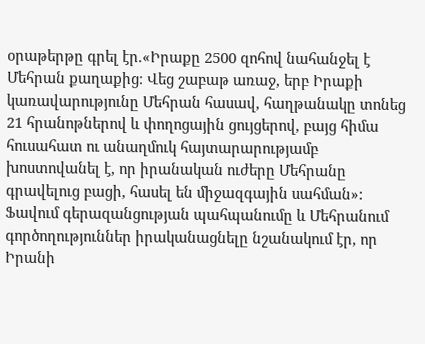օրաթերթը գրել էր.«Իրաքը 2500 զոհով նահանջել է Մեհրան քաղաքից։ Վեց շաբաթ առաջ, երբ Իրաքի կառավարությունը Մեհրան հասավ, հաղթանակը տոնեց 21 հրանոթներով և փողոցային ցույցերով, բայց հիմա հուսահատ ու անաղմուկ հայտարարությամբ խոստովանել է, որ իրանական ուժերը Մեհրանը գրավելուց բացի, հասել են միջազգային սահման»: Ֆավում գերազանցության պահպանումը և Մեհրանում գործողություններ իրականացնելը նշանակում էր, որ Իրանի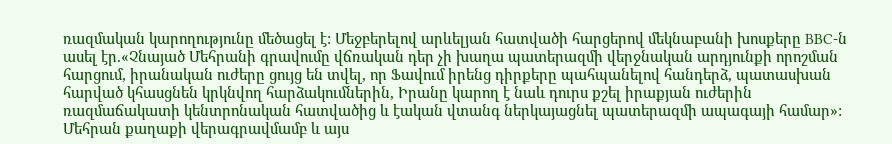ռազմական կարողությունը մեծացել է: Մեջբերելով արևելյան հատվածի հարցերով մեկնաբանի խոսքերը BBC-ն ասել էր.«Չնայած Մեհրանի գրավումը վճռական դեր չի խաղա պատերազմի վերջնական արդյունքի որոշման հարցում, իրանական ուժերը ցույց են տվել, որ Ֆավում իրենց դիրքերը պահպանելով հանդերձ, պատասխան հարված կհասցնեն կրկնվող հարձակումներին, Իրանը կարող է նաև դուրս քշել իրաքյան ուժերին ռազմաճակատի կենտրոնական հատվածից և էական վտանգ ներկայացնել պատերազմի ապագայի համար»: Մեհրան քաղաքի վերագրավմամբ և այս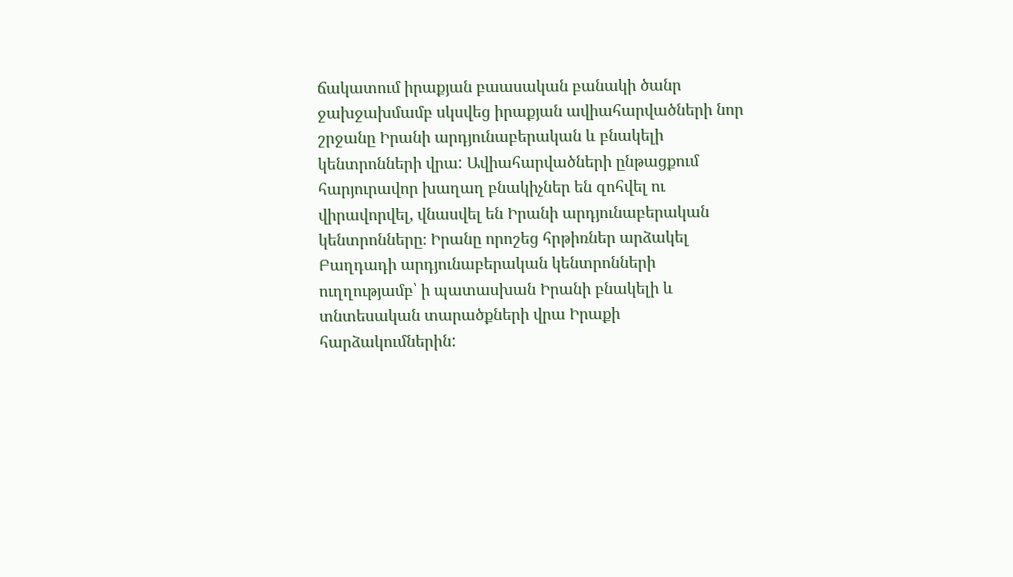ճակատում իրաքյան բաասական բանակի ծանր ջախջախմամբ սկսվեց իրաքյան ավիահարվածների նոր շրջանը Իրանի արդյունաբերական և բնակելի կենտրոնների վրա: Ավիահարվածների ընթացքում հարյուրավոր խաղաղ բնակիչներ են զոհվել ու վիրավորվել, վնասվել են Իրանի արդյունաբերական կենտրոնները։ Իրանը որոշեց հրթիռներ արձակել Բաղդադի արդյունաբերական կենտրոնների ուղղությամբ՝ ի պատասխան Իրանի բնակելի և տնտեսական տարածքների վրա Իրաքի հարձակումներին: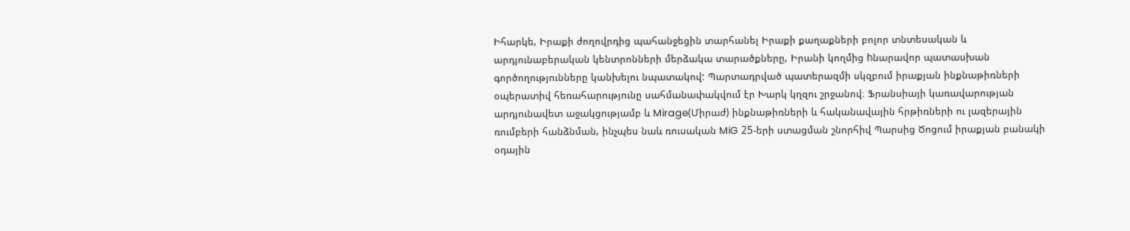Իհարկե, Իրաքի ժողովրդից պահանջեցին տարհանել Իրաքի քաղաքների բոլոր տնտեսական և արդյունաբերական կենտրոնների մերձակա տարածքները, Իրանի կողմից hնարավոր պատասխան գործողությունները կանխելու նպատակով: Պարտադրված պատերազմի սկզբում իրաքյան ինքնաթիռների օպերատիվ հեռահարությունը սահմանափակվում էր Խարկ կղզու շրջանով։ Ֆրանսիայի կառավարության արդյունավետ աջակցությամբ և Mirage(Միրաժ) ինքնաթիռների և հականավային հրթիռների ու լազերային ռումբերի հանձնման, ինչպես նաև ռուսական MiG 25-երի ստացման շնորհիվ Պարսից Ծոցում իրաքյան բանակի օդային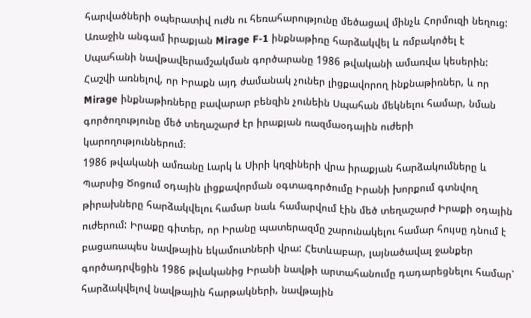հարվածների օպերատիվ ուժն ու հեռահարությունը մեծացավ մինչև Հորմուզի նեղուց: Առաջին անգամ իրաքյան Mirage F-1 ինքնաթիռը հարձակվել և ռմբակոծել է Սպահանի նավթավերամշակման գործարանը 1986 թվականի ամառվա կեսերին: Հաշվի առնելով, որ Իրաքն այդ ժամանակ չուներ լիցքավորող ինքնաթիռներ, և որ Mirage ինքնաթիռները բավարար բենզին չունեին Սպահան մեկնելու համար, նման գործողությունը մեծ տեղաշարժ էր իրաքյան ռազմաօդային ուժերի կարողություններում։
1986 թվականի ամռանը Լարկ և Սիրի կղզիների վրա իրաքյան հարձակումները և Պարսից Ծոցում օդային լիցքավորման օգտագործումը Իրանի խորքում գտնվող թիրախները հարձակվելու համար նաև համարվում էին մեծ տեղաշարժ Իրաքի օդային ուժերում: Իրաքը գիտեր, որ Իրանը պատերազմը շարունակելու համար հույսը դնում է բացառապես նավթային եկամուտների վրա: Հետևաբար, լայնածավալ ջանքեր գործադրվեցին 1986 թվականից Իրանի նավթի արտահանումը դադարեցնելու համար՝ հարձակվելով նավթային հարթակների, նավթային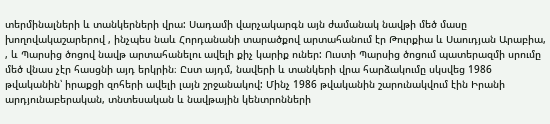տերմինալների և տանկերների վրա: Սադամի վարչակարգն այն ժամանակ նավթի մեծ մասը խողովակաշարերով , ինչպես նաև Հորդանանի տարածքով արտահանում էր Թուրքիա և Սաուդյան Արաբիա, , և Պարսից ծոցով նավթ արտահանելու ավելի քիչ կարիք ուներ: Ուստի Պարսից ծոցում պատերազմի սրումը մեծ վնաս չէր հասցնի այդ երկրին։ Ըստ այդմ, նավերի և տանկերի վրա հարձակումը սկսվեց 1986 թվականին՝ իրաքցի զոհերի ավելի լայն շրջանակով: Մինչ 1986 թվականին շարունակվում էին Իրանի արդյունաբերական, տնտեսական և նավթային կենտրոնների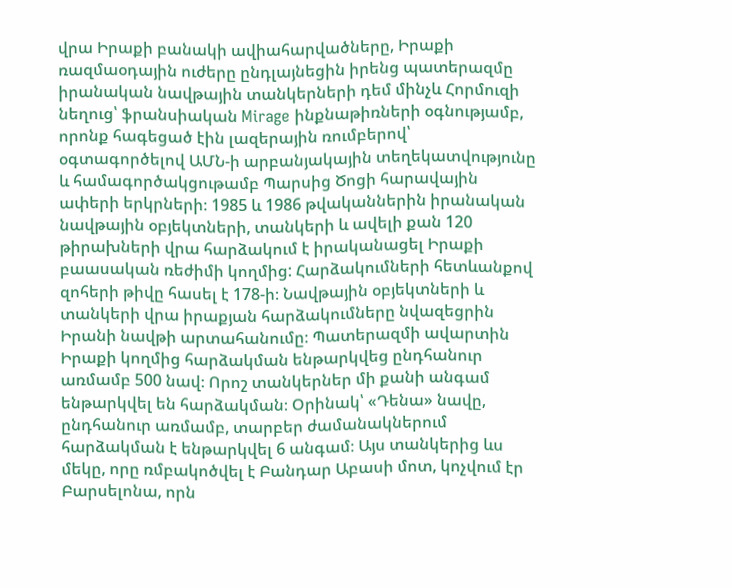վրա Իրաքի բանակի ավիահարվածները, Իրաքի ռազմաօդային ուժերը ընդլայնեցին իրենց պատերազմը իրանական նավթային տանկերների դեմ մինչև Հորմուզի նեղուց՝ ֆրանսիական Mirage ինքնաթիռների օգնությամբ, որոնք հագեցած էին լազերային ռումբերով՝ օգտագործելով ԱՄՆ-ի արբանյակային տեղեկատվությունը և համագործակցութամբ Պարսից Ծոցի հարավային ափերի երկրների։ 1985 և 1986 թվականներին իրանական նավթային օբյեկտների, տանկերի և ավելի քան 120 թիրախների վրա հարձակում է իրականացել Իրաքի բաասական ռեժիմի կողմից: Հարձակումների հետևանքով զոհերի թիվը հասել է 178-ի։ Նավթային օբյեկտների և տանկերի վրա իրաքյան հարձակումները նվազեցրին Իրանի նավթի արտահանումը։ Պատերազմի ավարտին Իրաքի կողմից հարձակման ենթարկվեց ընդհանուր առմամբ 500 նավ։ Որոշ տանկերներ մի քանի անգամ ենթարկվել են հարձակման։ Օրինակ՝ «Դենա» նավը, ընդհանուր առմամբ, տարբեր ժամանակներում հարձակման է ենթարկվել 6 անգամ։ Այս տանկերից ևս մեկը, որը ռմբակոծվել է Բանդար Աբասի մոտ, կոչվում էր Բարսելոնա, որն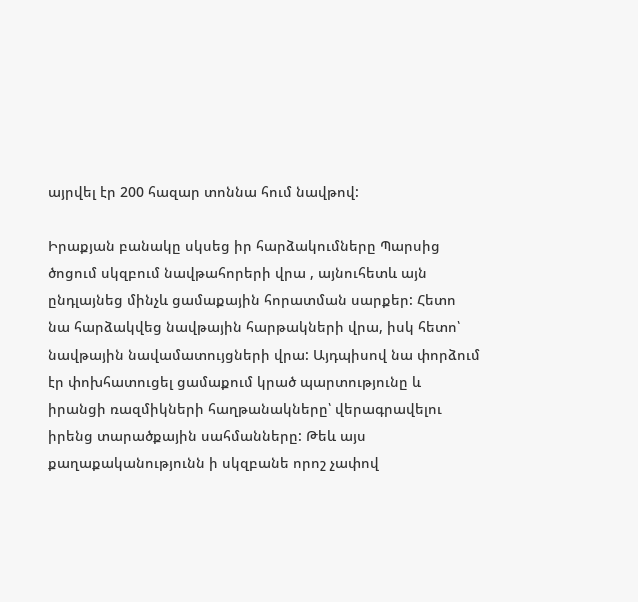այրվել էր 200 հազար տոննա հում նավթով:

Իրաքյան բանակը սկսեց իր հարձակումները Պարսից ծոցում սկզբում նավթահորերի վրա , այնուհետև այն ընդլայնեց մինչև ցամաքային հորատման սարքեր: Հետո նա հարձակվեց նավթային հարթակների վրա, իսկ հետո՝ նավթային նավամատույցների վրա: Այդպիսով նա փորձում էր փոխհատուցել ցամաքում կրած պարտությունը և իրանցի ռազմիկների հաղթանակները՝ վերագրավելու իրենց տարածքային սահմանները: Թեև այս քաղաքականությունն ի սկզբանե որոշ չափով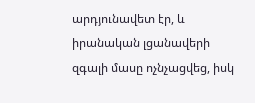արդյունավետ էր, և իրանական լցանավերի զգալի մասը ոչնչացվեց, իսկ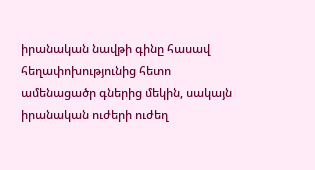իրանական նավթի գինը հասավ հեղափոխությունից հետո ամենացածր գներից մեկին, սակայն իրանական ուժերի ուժեղ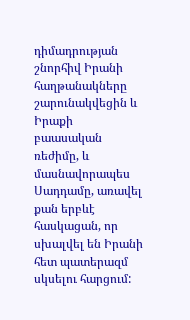դիմադրության շնորհիվ Իրանի հաղթանակները շարունակվեցին և Իրաքի բաասական ռեժիմը, և մասնավորապես Սադդամը, առավել քան երբևէ հասկացան, որ սխալվել են Իրանի հետ պատերազմ սկսելու հարցում: